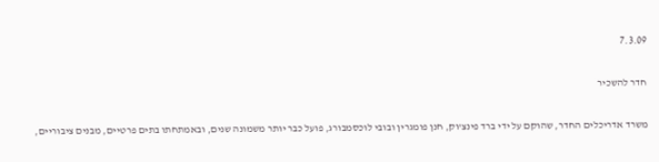7.3.09

חדר להשכיר

משרד אדריכלים החדר, שהוקם על ידי ברד פינצ'וק, חנן פומגרין ובובי לוכסמבורג, פועל כבר יותר משמונה שנים, ובאמתחתו בתים פרטיים, מבנים ציבוריים,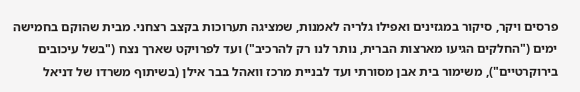פרסים ויקר, סיקור במגזינים ואפילו גלריה לאמנות, שמציגה תערוכות בקצב רצחני. מבית שהוקם בחמישה ימים ("החלקים הגיעו מארצות הברית, נותר לנו רק להרכיב") ועד לפרויקט שארך נצח ("בשל עיכובים בירוקרטיים"), משימור בית אבן מסורתי ועד לבניית מרכז וואהל בבר אילן (בשיתוף משרדו של דניאל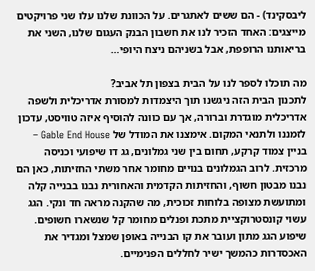ליבסקינד) - הם ששים לאתגרים. על הכוונת שלנו עלו שני פרויקטים מייצגים: האחד הזכיר לנו את חשבון הבנק העגום שלנו, השני את בריאותנו הרופפת, אבל בשניהם ניצח היופי…

מה תוכלו לספר לנו על הבית בצפון תל אביב?
לתכנון הבית הזה ניגשנו תוך היצמדות למסורת אדריכלית ולשפה אדריכלית מוגדרת וברורה, אך עם כוונה להוסיף איזה טוויסט, עדכון לזמננו ולתנאי המקום. אימצנו את המודל של Gable End House – בניין צמוד קרקע, תחום בין שני גמלונים, גג דו שיפועי וכניסה מרכזית. לרוב הגמלונים בנויים מחומר אחר משתי החזיתות, כאן הם נבנו מבטון חשוף, והחזיתות הקדמית והאחורית נבנו בבנייה קלה ומתועשת מצופה בלוחות זכוכית, מה שהקנה מראה חד ונקי. הגג עשוי קונסטרוקציית מתכת ופנלים מחומר קל שנשארו חשופים. שיפוע הגג מתון ועובר את קו הבנייה באופן שמצל ומגדיר את האכסדרות כהמשך ישיר לחללים הפנימיים.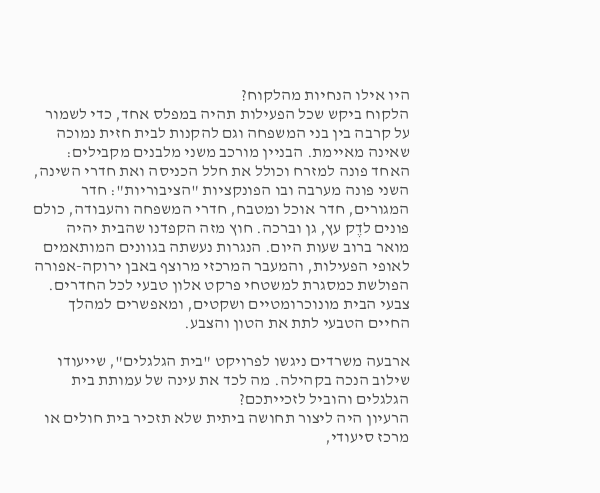היו אילו הנחיות מהלקוח?
הלקוח ביקש שכל הפעילות תהיה במפלס אחד, כדי לשמור על קרבה בין בני המשפחה וגם להקנות לבית חזית נמוכה שאינה מאיימת. הבניין מורכב משני מלבנים מקבילים: האחד פונה למזרח וכולל את חלל הכניסה ואת חדרי השינה, השני פונה מערבה ובו הפונקציות "הציבוריות": חדר המגורים, חדר אוכל ומטבח, חדרי המשפחה והעבודה, כולם פונים לדֶק עץ, גן וברכה. חוץ מזה הקפדנו שהבית יהיה מואר ברוב שעות היום. הנגרות נעשתה בגוונים המותאמים לאופי הפעילות, והמעבר המרכזי מרוצף באבן ירוקה-אפורה הפולשת כמסגרת למשטחי פרקט אלון טבעי לכל החדרים. צבעי הבית מונוכרומטיים ושקטים, ומאפשרים למהלך החיים הטבעי לתת את הטון והצבע.

ארבעה משרדים ניגשו לפרויקט "בית הגלגלים", שייעודו שילוב הנכה בקהילה. מה לכד את עינה של עמותת בית הגלגלים והוביל לזכייתכם?
הרעיון היה ליצור תחושה ביתית שלא תזכיר בית חולים או מרכז סיעודי,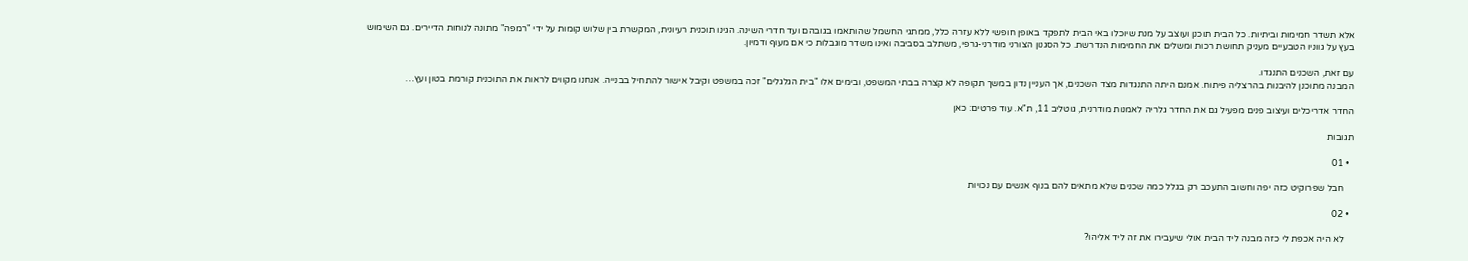אלא תשדר חמימות וביתיות. כל הבית תוכנן ועוצב על מנת שיוכלו באי הבית לתפקד באופן חופשי ללא עזרה כלל, ממתגי החשמל שהותאמו בגובהם ועד חדרי השינה. הגינו תוכנית רעיונית, המקשרת בין שלוש קומות על ידי "רמפה" מתונה לנוחות הדיירים. גם השימוש בעץ על גווניו הטבעיים מעניק תחושת רכות ומשלים את החמימות הנדרשת. כל הסגנון הצורני מודרני-גרפי, משתלב בסביבה ואינו משדר מוגבלות כי אם מעוף ודמיון.

עם זאת, השכנים התנגדו.
המבנה מתוכנן להיבנות בהרצליה פיתוח. אמנם היתה התנגדות מצד השכנים, אך העניין נדון במשך תקופה לא קצרה בבתי המשפט, ובימים אלו "בית הגלגלים" זכה במשפט וקיבל אישור להתחיל בבנייה. אנחנו מקווים לראות את התוכנית קורמת בטון ועץ…

החדר אדריכלים ועיצוב פנים מפעיל גם את החדר גלריה לאמנות מודרנית, גוטליב 11, ת"א. עוד פרטים: כאן

תגובות

  • 01

    חבל שפרוקיט כזה יפה וחשוב התעכב רק בגלל כמה שכנים שלא מתאים להם בנוף אנשים עם נכויות

  • 02

    לא היה אכפת לי כזה מבנה ליד הבית אולי שיעבירו את זה ליד אליהו?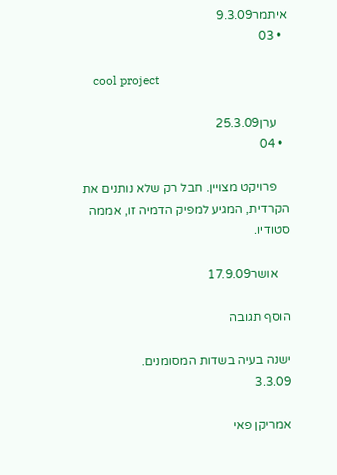איתמר9.3.09
  • 03

    cool project

    ערן25.3.09
  • 04

    פרויקט מצויין. חבל רק שלא נותנים את הקרדית, המגיע למפיק הדמיה זו, אממה סטודיו.

    אושר17.9.09

הוסף תגובה

ישנה בעיה בשדות המסומנים.
3.3.09

אמריקן פאי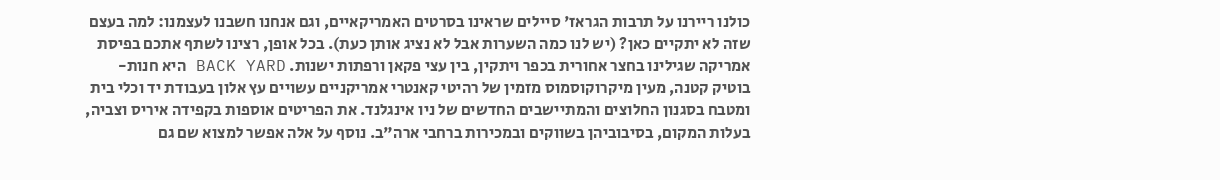כולנו ריירנו על תרבות הגראז' סיילים שראינו בסרטים האמריקאיים, וגם אנחנו חשבנו לעצמנו: למה בעצם שזה לא יתקיים כאן? (יש לנו כמה השערות אבל לא נציג אותן כעת). בכל אופן, רצינו לשתף אתכם בפיסת אמריקה שגילינו בחצר אחורית בכפר ויתקין, בין עצי פקאן ורפתות ישנות. BACK YARD היא חנות-בוטיק קטנה, מעין מיקרוקוסמוס מזמין של רהיטי קאנטרי אמריקניים עשויים עץ אלון בעבודת יד וכלי בית ומטבח בסגנון החלוצים והמתיישבים החדשים של ניו אינגלנד. את הפריטים אוספות בקפידה איריס וצביה, בעלות המקום, בסיבוביהן בשווקים ובמכירות ברחבי ארה"ב. נוסף על אלה אפשר למצוא שם גם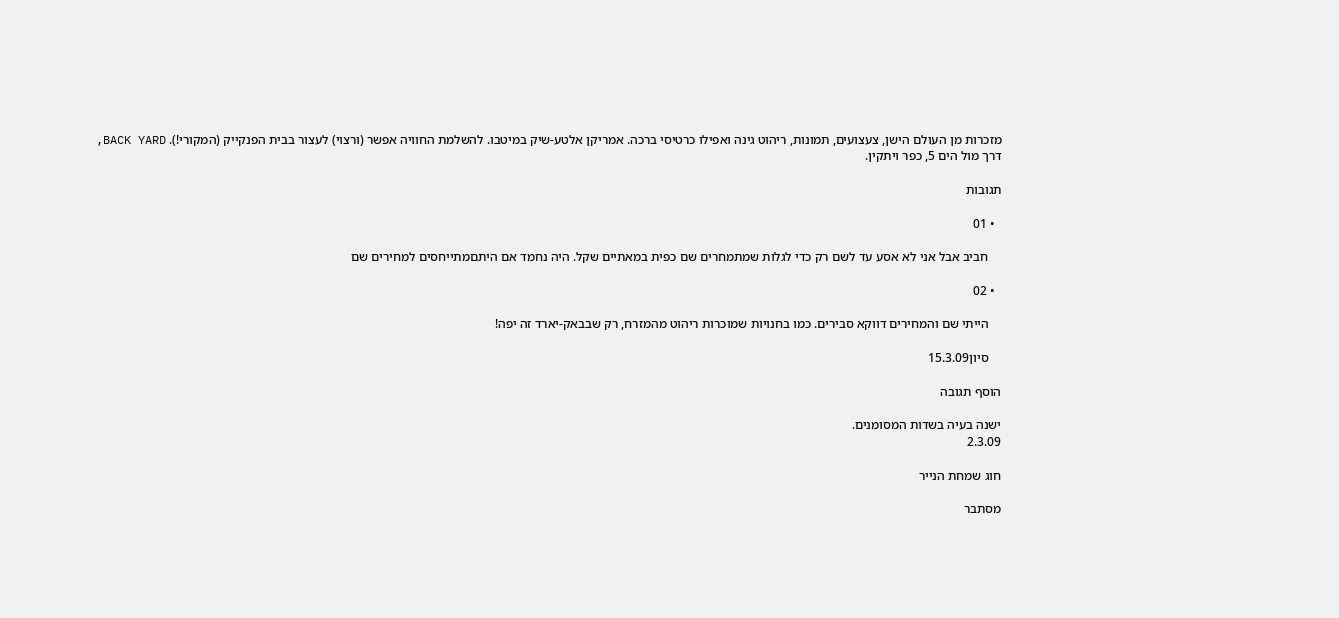מזכרות מן העולם הישן, צעצועים, תמונות, ריהוט גינה ואפילו כרטיסי ברכה. אמריקן אלטע-שיק במיטבו. להשלמת החוויה אפשר (ורצוי) לעצור בבית הפנקייק (המקורי!). BACK YARD, דרך מול הים 5, כפר ויתקין.

תגובות

  • 01

    חביב אבל אני לא אסע עד לשם רק כדי לגלות שמתמחרים שם כפית במאתיים שקל. היה נחמד אם היתםמתייחסים למחירים שם

  • 02

    הייתי שם והמחירים דווקא סבירים. כמו בחנויות שמוכרות ריהוט מהמזרח, רק שבבאק-יארד זה יפה!

    סיון15.3.09

הוסף תגובה

ישנה בעיה בשדות המסומנים.
2.3.09

חוג שמחת הנייר

מסתבר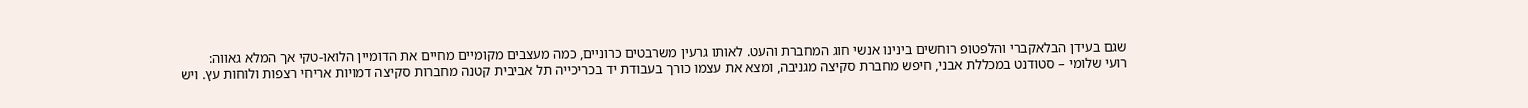שגם בעידן הבלאקברי והלפטופ רוחשים בינינו אנשי חוג המחברת והעט. לאותו גרעין משרבטים כרוניים, כמה מעצבים מקומיים מחיים את הדומיין הלואו-טקי אך המלא גאווה:
רועי שלומי – סטודנט במכללת אבני, חיפש מחברת סקיצה מגניבה, ומצא את עצמו כורך בעבודת יד בכריכייה תל אביבית קטנה מחברות סקיצה דמויות אריחי רצפות ולוחות עץ. ויש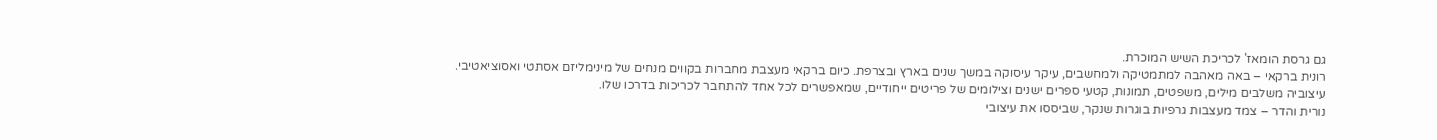גם גרסת הומאז' לכריכת השיש המוכרת.
רונית ברקאי – באה מאהבה למתמטיקה ולמחשבים, עיקר עיסוקה במשך שנים בארץ ובצרפת. כיום ברקאי מעצבת מחברות בקווים מנחים של מינימליזם אסתטי ואסוציאטיבי. עיצוביה משלבים מילים, משפטים, תמונות, קטעי ספרים ישנים וצילומים של פריטים ייחודיים, שמאפשרים לכל אחד להתחבר לכריכות בדרכו שלו.
נורית והדר – צמד מעצבות גרפיות בוגרות שנקר, שביססו את עיצובי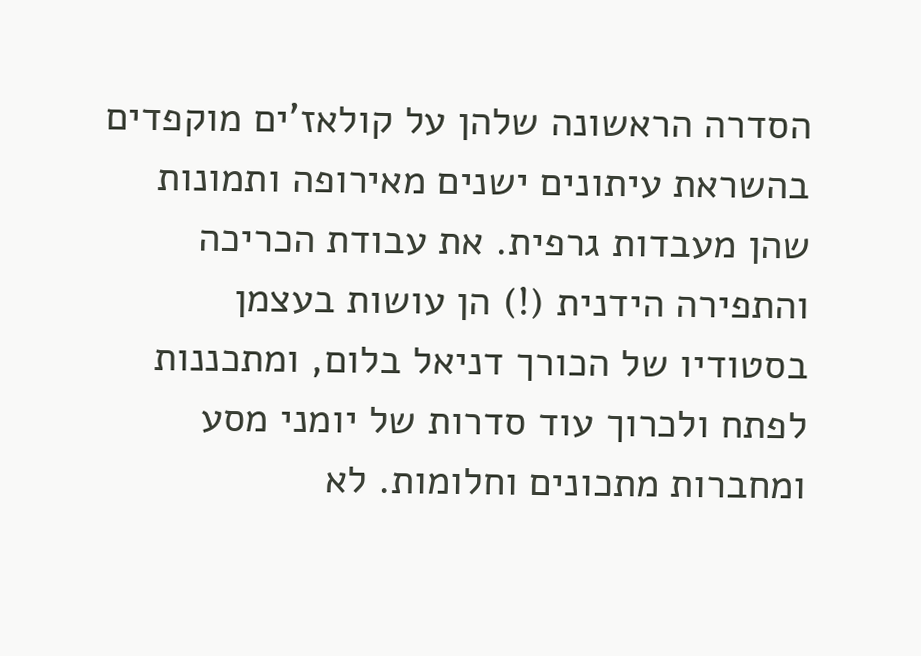הסדרה הראשונה שלהן על קולאז'ים מוקפדים בהשראת עיתונים ישנים מאירופה ותמונות שהן מעבדות גרפית. את עבודת הכריכה והתפירה הידנית (!) הן עושות בעצמן בסטודיו של הכורך דניאל בלום, ומתכננות לפתח ולכרוך עוד סדרות של יומני מסע ומחברות מתכונים וחלומות. לא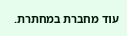עוד מחברת במחתרת.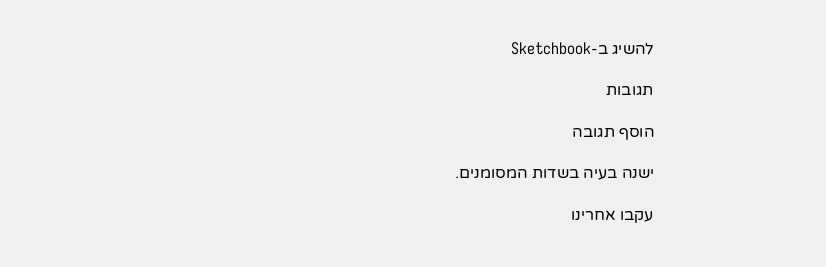להשיג ב-Sketchbook

תגובות

הוסף תגובה

ישנה בעיה בשדות המסומנים.

עקבו אחרינו